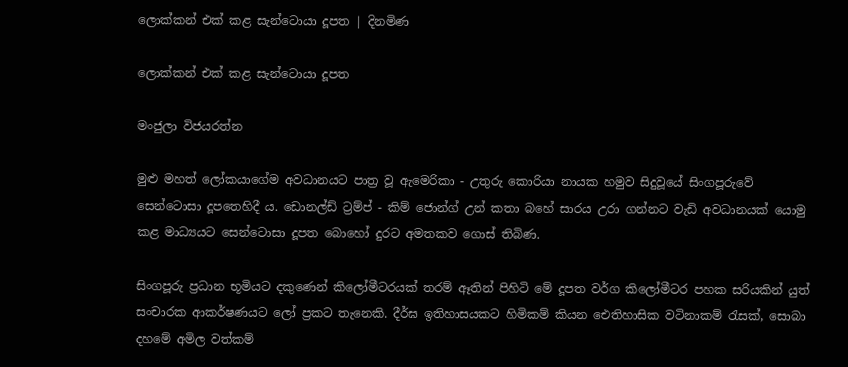ලොක්කන් එක් කළ සැන්ටොයා දූපත | දිනමිණ

ලොක්කන් එක් කළ සැන්ටොයා දූපත

මංජුලා විජයරත්න

මුළු මහත් ලෝකයාගේම අවධානයට පාත්‍ර වූ ඇමෙරිකා - උතුරු කොරියා නායක හමුව සිදුවූයේ සිංගපූරුවේ සෙන්ටොසා දූපතෙහිදී ය. ඩොනල්ඩ් ට්‍රම්ප් - කිම් ජොන්ග් උන් කතා බහේ සාරය උරා ගන්නට වැඩි අවධානයක් යොමු කළ මාධ්‍යයට සෙන්ටොසා දූපත බොහෝ දුරට අමතකව ගොස් තිබිණ.

සිංගපූරු ප්‍රධාන භූමියට දකුණෙන් කිලෝමීටරයක් තරම් ඈතින් පිහිටි මේ දූපත වර්ග කිලෝමීටර පහක සරියකින් යුත් සංචාරක ආකර්ෂණයට ලෝ ප්‍රකට තැනෙකි. දීර්ඝ ඉතිහාසයකට හිමිකම් කියන ඓතිහාසික වටිනාකම් රැසක්, සොබා දහමේ අමිල වත්කම්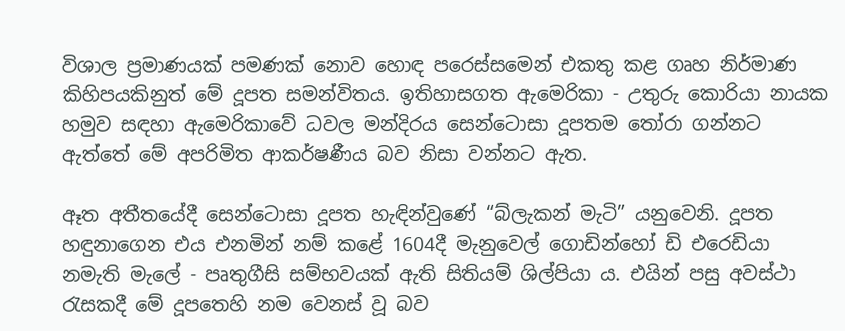විශාල ප්‍රමාණයක් පමණක් නොව හොඳ පරෙස්සමෙන් එකතු කළ ගෘහ නිර්මාණ කිහිපයකිනුත් මේ දූපත සමන්විතය. ඉතිහාසගත ඇමෙරිකා - උතුරු කොරියා නායක හමුව සඳහා ඇමෙරිකාවේ ධවල මන්දිරය සෙන්ටොසා දූපතම තෝරා ගන්නට ඇත්තේ මේ අපරිමිත ආකර්ෂණීය බව නිසා වන්නට ඇත.

ඈත අතීතයේදී සෙන්ටොසා දූපත හැඳින්වුණේ “බ්ලැකන් මැටි” යනුවෙනි. දූපත හඳුනාගෙන එය එනමින් නම් කළේ 1604දී මැනුවෙල් ගොඩින්හෝ ඩි එරෙඩියා නමැති මැලේ - පෘතුගීසි සම්භවයක් ඇති සිතියම් ශිල්පියා ය. එයින් පසු අවස්ථා රැසකදී මේ දූපතෙහි නම වෙනස් වූ බව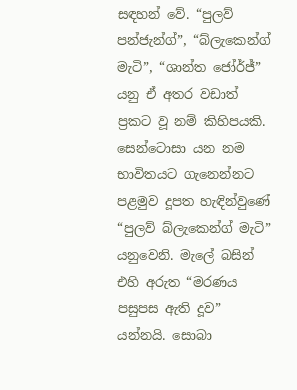සඳහන් වේ. “පුලව් පන්ජැන්ග්”, “බ්ලැකෙන්ග් මැටි”, “ශාන්ත ජෝර්ජ්” යනු ඒ අතර වඩාත් ප්‍රකට වූ නම් කිහිපයකි. සෙන්ටොසා යන නම භාවිතයට ගැනෙන්නට පළමුව දූපත හැඳින්වුණේ “පුලව් බ්ලැකෙන්ග් මැටි” යනුවෙනි. මැලේ බසින් එහි අරුත “මරණය පසුපස ඇති දූව” යන්නයි. සොබා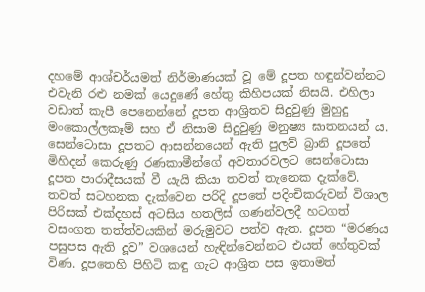දහමේ ආශ්චර්යමත් නිර්මාණයක් වූ මේ දූපත හඳුන්වන්නට එවැනි රළු නමක් යෙදුණේ හේතු කිහිපයක් නිසයි. එහිලා වඩාත් කැපී පෙනෙන්නේ දූපත ආශ්‍රිතව සිදුවුණු මුහුදු මංකොල්ලකෑම් සහ ඒ නිසාම සිදුවුණු මනුෂ්‍ය ඝාතනයන් ය. සෙන්ටොසා දූපතට ආසන්නයෙන් ඇති පුලව් බ්‍රානි දූපතේ මිහිදන් කෙරුණු රණකාමීන්ගේ අවතාරවලට සෙන්ටොසා දූපත පාරාදීසයක් වී යැයි කියා තවත් තැනෙක දැක්වේ. තවත් සටහනක දැක්වෙන පරිදි දූපතේ පදිංචිකරුවන් විශාල පිරිසක් එක්දහස් අටසිය හතලිස් ගණන්වලදී හටගත් වසංගත තත්ත්වයකින් මරුමුවට පත්ව ඇත. දූපත “මරණය පසුපස ඇති දූව” වශයෙන් හැඳින්වෙන්නට එයත් හේතුවක් විණ. දූපතෙහි පිහිටි කඳු ගැට ආශ්‍රිත පස ඉතාමත්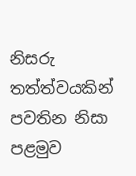නිසරු තත්ත්වයකින් පවතින නිසා පළමුව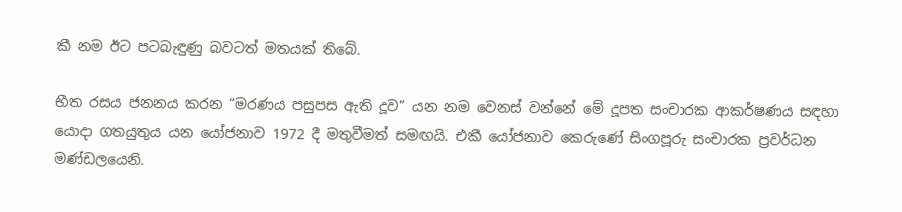කී නම ඊට පටබැඳුණු බවටත් මතයක් තිබේ.

භීත රසය ජනනය කරන “මරණය පසුපස ඇති දූව” යන නම වෙනස් වන්නේ මේ දූපත සංචාරක ආකර්ෂණය සඳහා යොදා ගතයුතුය යන යෝජනාව 1972 දී මතුවීමත් සමඟයි. එකී යෝජනාව කෙරුණේ සිංගපූරු සංචාරක ප්‍රවර්ධන මණ්ඩලයෙනි.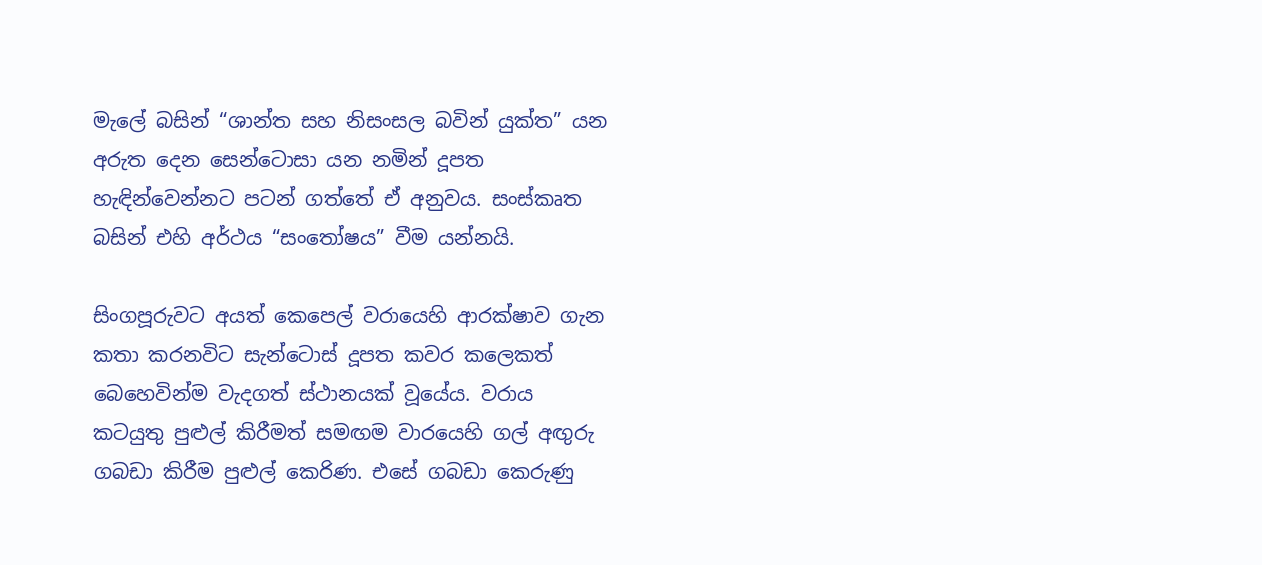මැලේ බසින් “ශාන්ත සහ නිසංසල බවින් යුක්ත” යන අරුත දෙන සෙන්ටොසා යන නමින් දූපත හැඳින්වෙන්නට පටන් ගත්තේ ඒ අනුවය. සංස්කෘත බසින් එහි අර්ථය “සංතෝෂය” වීම යන්නයි.

සිංගපූරුවට අයත් කෙපෙල් වරායෙහි ආරක්ෂාව ගැන කතා කරනවිට සැන්ටොස් දූපත කවර කලෙකත් බෙහෙවින්ම වැදගත් ස්ථානයක් වූයේය. වරාය කටයුතු පුළුල් කිරීමත් සමඟම වාරයෙහි ගල් අඟුරු ගබඩා කිරීම පුළුල් කෙරිණ. එසේ ගබඩා කෙරුණු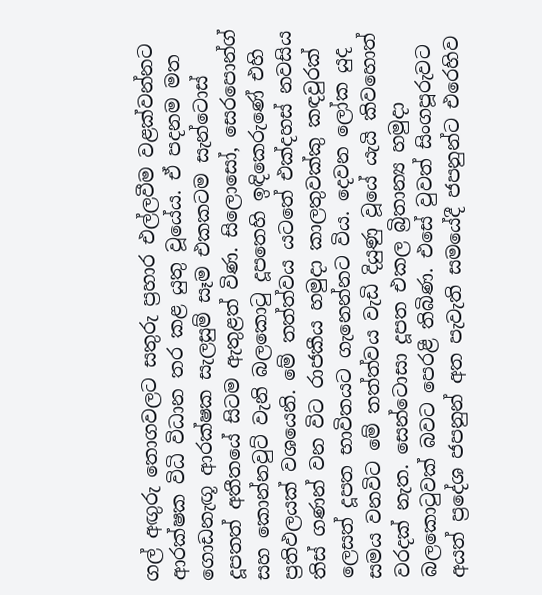ගල් අඟුරු තොගවලට සතුරු ප්‍රහාර එල්ලවීම වළක්වන්නට ආරක්ෂක විධි විධාන තර කළ යුතු වූයේය. ඒ පදනම මත ගොඩනැඟූ ආරක්ෂක සැලසුම් සෑම එකකටම සැන්ටොස් දූපතත් අතීතයේ සිටම ඇතුළත් විණ. සිලොසෝ, සෙරපොන්ග් සහ කොන්නවුට් වැනි බලකොටු දූපතෙහි ඉඳිකෙරුණේ එහි ප්‍රතිඵලයක් වශයෙනි. මේ තත්ත්වය යටතේ එක්දහස් නවසිය තිස් ගණන් වන විට රාජකීය හමුදා කාලතුවක්කු කඳවුරක් ලෙසත් දූපත භාවිතයට ගැනෙන්නට විය. දෙවන ලෝක යුද සමය වනවිට මේ තත්ත්වය වැඩි දියුණු වූයේ යැයි කිවහොත් වරදක් නැත. සෙන්ටොසා දූපත එකල බ්‍රිතාන්‍ය හමුදා බලකොටුවක් බවට පෙරළී තිබිණ. එසේ වුවත් සිංගපූරුවට අයත් ප්‍රදේශ ජපනුන් අත පැවැති සමයේදී ජපනුන්ට එරෙහිව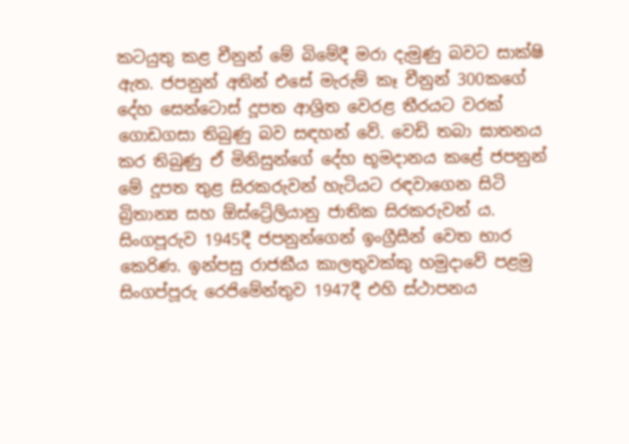කටයුතු කළ චීනුන් මේ බිමේදී මරා දැමුණු බවට සාක්ෂි ඇත. ජපනුන් අතින් එසේ මැරුම් කෑ චීනුන් 300කගේ දේහ සෙන්ටොස් දූපත ආශ්‍රිත වෙරළ තීරයට වරක් ගොඩගසා තිබුණු බව සඳහන් වේ. වෙඩි තබා ඝාතනය කර තිබුණු ඒ මිනිසුන්ගේ දේහ භූමදානය කළේ ජපනුන් මේ දූපත තුළ සිරකරුවන් හැටියට රඳවාගෙන සිටි බ්‍රිතාන්‍ය සහ ඕස්ට්‍රේලියානු ජාතික සිරකරුවන් ය. සිංගපූරුව 1945දී ජපනුන්ගෙන් ඉංග්‍රීසීන් වෙත භාර කෙරිණ. ඉන්පසු රාජකීය කාලතුවක්කු හමුදාවේ පළමු සිංගප්පූරු රෙජිමේන්තුව 1947දී එහි ස්ථාපනය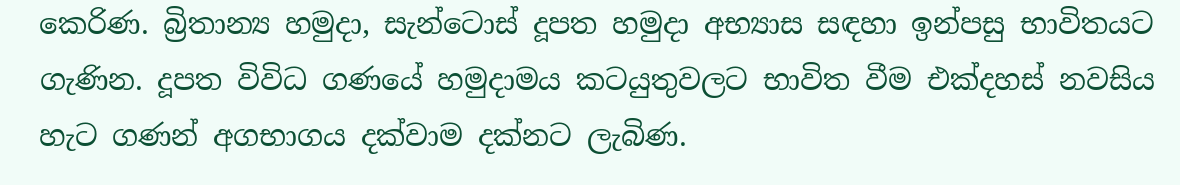කෙරිණ. බ්‍රිතාන්‍ය හමුදා, සැන්ටොස් දූපත හමුදා අභ්‍යාස සඳහා ඉන්පසු භාවිතයට ගැණින. දූපත විවිධ ගණයේ හමුදාමය කටයුතුවලට භාවිත වීම එක්දහස් නවසිය හැට ගණන් අගභාගය දක්වාම දක්නට ලැබිණ.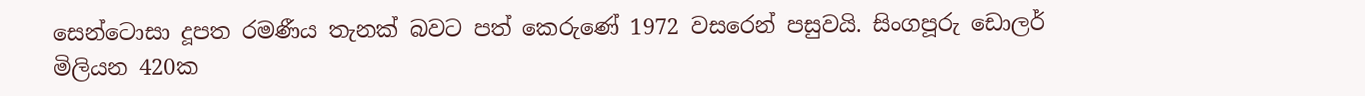සෙන්ටොසා දූපත රමණීය තැනක් බවට පත් කෙරුණේ 1972 වසරෙන් පසුවයි. සිංගපූරු ඩොලර් මිලියන 420ක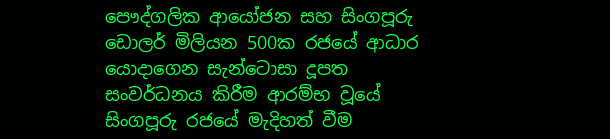පෞද්ගලික ආයෝජන සහ සිංගපූරු ඩොලර් මිලියන 500ක රජයේ ආධාර යොදාගෙන සැන්ටොසා දූපත සංවර්ධනය කිරීම ආරම්භ වූයේ සිංගපූරු රජයේ මැදිහත් වීම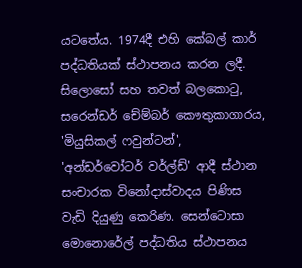යටතේය. 1974දී එහි කේබල් කාර් පද්ධතියක් ස්ථාපනය කරන ලදී. සිලොසෝ සහ තවත් බලකොටු, සරෙන්ඩර් චේම්බර් කෞතුකාගාරය, 'මියුසිකල් ෆවුන්ටන්', 'අන්ඩර්වෝටර් වර්ල්ඩ්' ආදී ස්ථාන සංචාරක විනෝදාස්වාදය පිණිස වැඩි දියුණු කෙරිණ. සෙන්ටොසා මොනොරේල් පද්ධතිය ස්ථාපනය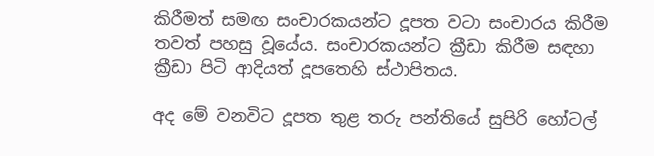කිරීමත් සමඟ සංචාරකයන්ට දූපත වටා සංචාරය කිරීම තවත් පහසු වූයේය. සංචාරකයන්ට ක්‍රීඩා කිරීම සඳහා ක්‍රීඩා පිටි ආදියත් දූපතෙහි ස්ථාපිතය.

අද මේ වනවිට දූපත තුළ තරු පන්තියේ සුපිරි හෝටල්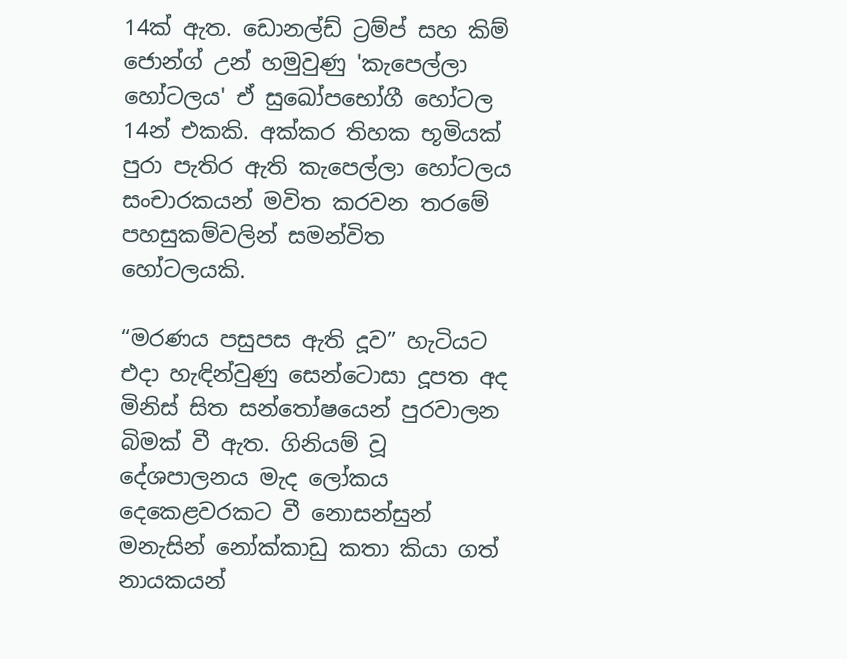14ක් ඇත. ඩොනල්ඩ් ට්‍රම්ප් සහ කිම් ජොන්ග් උන් හමුවුණු 'කැපෙල්ලා හෝටලය' ඒ සුඛෝපභෝගී හෝටල 14න් එකකි. අක්කර තිහක භූමියක් පුරා පැතිර ඇති කැපෙල්ලා හෝටලය සංචාරකයන් මවිත කරවන තරමේ පහසුකම්වලින් සමන්විත හෝටලයකි.

“මරණය පසුපස ඇති දූව” හැටියට එදා හැඳින්වුණු සෙන්ටොසා දූපත අද මිනිස් සිත සන්තෝෂයෙන් පුරවාලන බිමක් වී ඇත. ගිනියම් වූ දේශපාලනය මැද ලෝකය දෙකෙළවරකට වී නොසන්සුන් මනැසින් නෝක්කාඩු කතා කියා ගත් නායකයන්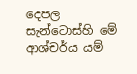දෙපල සැන්ටොස්හි මේ ආශ්චර්ය යම්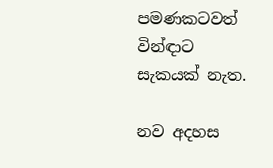පමණකටවත් වින්ඳාට සැකයක් නැත.

නව අදහස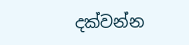දක්වන්න